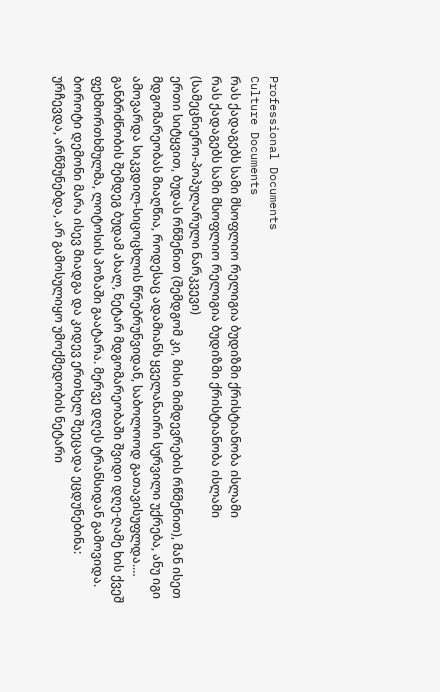Professional Documents
Culture Documents
რას ქადაგებს სამი მსოფლიო რელიგია ბუდიზმი ქრისტიანობა ისლამი
რას ქადაგებს სამი მსოფლიო რელიგია ბუდიზმი ქრისტიანობა ისლამი
(სამეცნიერო-პოპულარული ნარკვევი)
ერთი სიტყვით, ბუდას რწმენით (შემდგომ კი, მისი მიმდევრების რწმენით), მან ისეთ
მდგომარეობას მიაღწია, როდესაც ადამიანს ყველანაირი სურვილი უქრება, ანუ იგი
ამოვარდა სიკვდილ-სიცოცხლის წრებრუნვიდან, საბოლოოდ გათავისუფლდა.…
განბრძნობის შემდეგ ბუდამ ახალ, ნეტარ მდგომარეობაში შვიდი დღე-ღამე ხის ქვეშ
ფეხმორთხმულმა, ლოტოსის პოზაში გაატარა. მერვე დღეს ტრანსიდან გამოვიდა.
ბოროტი დემონი მარა ისევ მიადგა და კიდევ ერთხელ შეეცადა ეცდუნებინა:
ურჩევდა, არწმუნებდა, არ გამოსულიყო უმოქმედობის ნეტარი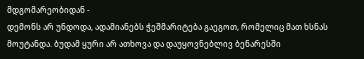მდგომარეობიდან -
დემონს არ უნდოდა, ადამიანებს ჭეშმარიტება გაეგოთ, რომელიც მათ ხსნას
მოუტანდა. ბუდამ ყური არ ათხოვა და დაუყოვნებლივ ბენარესში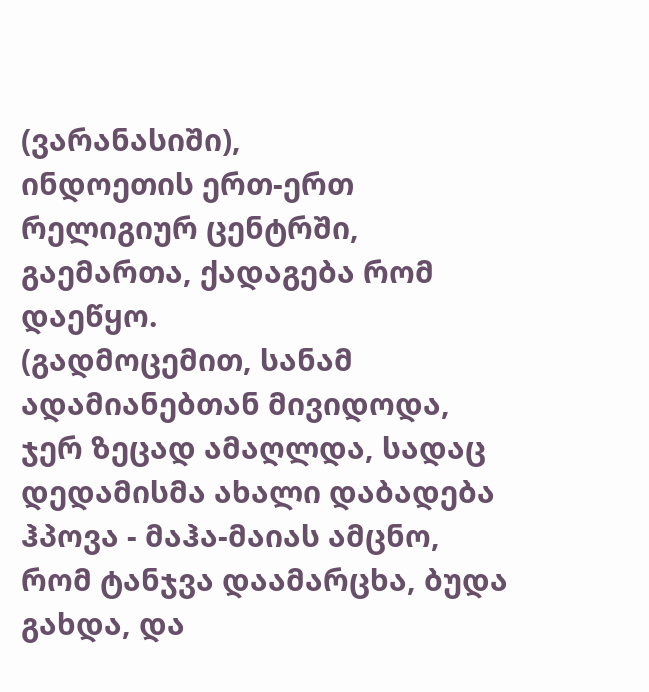(ვარანასიში),
ინდოეთის ერთ-ერთ რელიგიურ ცენტრში, გაემართა, ქადაგება რომ დაეწყო.
(გადმოცემით, სანამ ადამიანებთან მივიდოდა, ჯერ ზეცად ამაღლდა, სადაც
დედამისმა ახალი დაბადება ჰპოვა - მაჰა-მაიას ამცნო, რომ ტანჯვა დაამარცხა, ბუდა
გახდა, და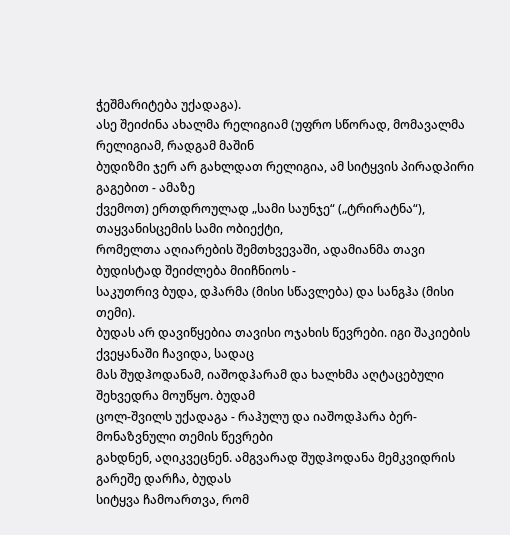ჭეშმარიტება უქადაგა).
ასე შეიძინა ახალმა რელიგიამ (უფრო სწორად, მომავალმა რელიგიამ, რადგამ მაშინ
ბუდიზმი ჯერ არ გახლდათ რელიგია, ამ სიტყვის პირადპირი გაგებით - ამაზე
ქვემოთ) ერთდროულად „სამი საუნჯე“ („ტრირატნა“), თაყვანისცემის სამი ობიექტი,
რომელთა აღიარების შემთხვევაში, ადამიანმა თავი ბუდისტად შეიძლება მიიჩნიოს -
საკუთრივ ბუდა, დჰარმა (მისი სწავლება) და სანგჰა (მისი თემი).
ბუდას არ დავიწყებია თავისი ოჯახის წევრები. იგი შაკიების ქვეყანაში ჩავიდა, სადაც
მას შუდჰოდანამ, იაშოდჰარამ და ხალხმა აღტაცებული შეხვედრა მოუწყო. ბუდამ
ცოლ-შვილს უქადაგა - რაჰულუ და იაშოდჰარა ბერ-მონაზვნული თემის წევრები
გახდნენ, აღიკვეცნენ. ამგვარად შუდჰოდანა მემკვიდრის გარეშე დარჩა, ბუდას
სიტყვა ჩამოართვა, რომ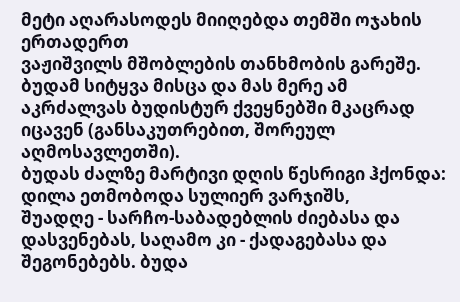მეტი აღარასოდეს მიიღებდა თემში ოჯახის ერთადერთ
ვაჟიშვილს მშობლების თანხმობის გარეშე. ბუდამ სიტყვა მისცა და მას მერე ამ
აკრძალვას ბუდისტურ ქვეყნებში მკაცრად იცავენ (განსაკუთრებით, შორეულ
აღმოსავლეთში).
ბუდას ძალზე მარტივი დღის წესრიგი ჰქონდა: დილა ეთმობოდა სულიერ ვარჯიშს,
შუადღე - სარჩო-საბადებლის ძიებასა და დასვენებას, საღამო კი - ქადაგებასა და
შეგონებებს. ბუდა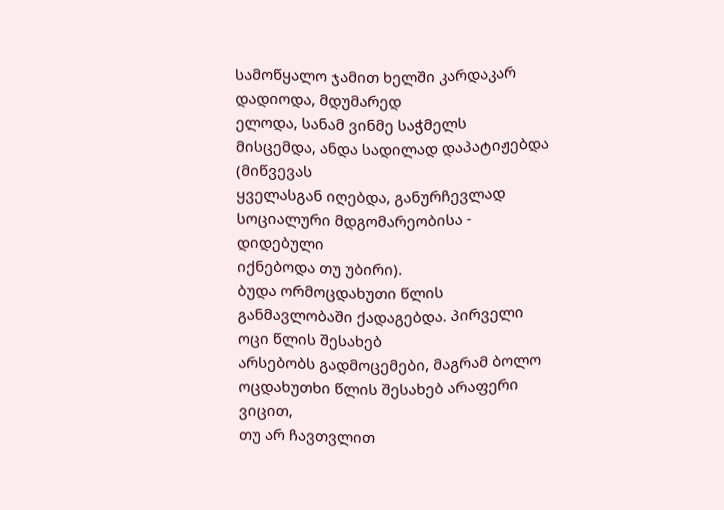სამოწყალო ჯამით ხელში კარდაკარ დადიოდა, მდუმარედ
ელოდა, სანამ ვინმე საჭმელს მისცემდა, ანდა სადილად დაპატიჟებდა (მიწვევას
ყველასგან იღებდა, განურჩევლად სოციალური მდგომარეობისა - დიდებული
იქნებოდა თუ უბირი).
ბუდა ორმოცდახუთი წლის განმავლობაში ქადაგებდა. პირველი ოცი წლის შესახებ
არსებობს გადმოცემები, მაგრამ ბოლო ოცდახუთხი წლის შესახებ არაფერი ვიცით,
თუ არ ჩავთვლით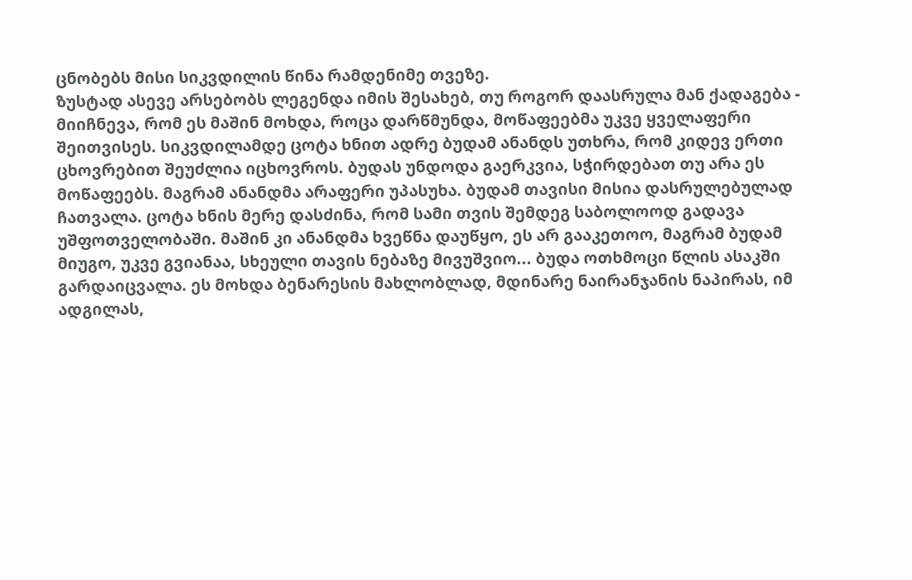ცნობებს მისი სიკვდილის წინა რამდენიმე თვეზე.
ზუსტად ასევე არსებობს ლეგენდა იმის შესახებ, თუ როგორ დაასრულა მან ქადაგება -
მიიჩნევა, რომ ეს მაშინ მოხდა, როცა დარწმუნდა, მოწაფეებმა უკვე ყველაფერი
შეითვისეს. სიკვდილამდე ცოტა ხნით ადრე ბუდამ ანანდს უთხრა, რომ კიდევ ერთი
ცხოვრებით შეუძლია იცხოვროს. ბუდას უნდოდა გაერკვია, სჭირდებათ თუ არა ეს
მოწაფეებს. მაგრამ ანანდმა არაფერი უპასუხა. ბუდამ თავისი მისია დასრულებულად
ჩათვალა. ცოტა ხნის მერე დასძინა, რომ სამი თვის შემდეგ საბოლოოდ გადავა
უშფოთველობაში. მაშინ კი ანანდმა ხვეწნა დაუწყო, ეს არ გააკეთოო, მაგრამ ბუდამ
მიუგო, უკვე გვიანაა, სხეული თავის ნებაზე მივუშვიო... ბუდა ოთხმოცი წლის ასაკში
გარდაიცვალა. ეს მოხდა ბენარესის მახლობლად, მდინარე ნაირანჯანის ნაპირას, იმ
ადგილას,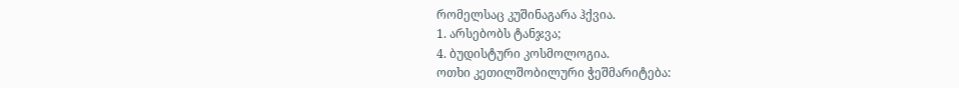რომელსაც კუშინაგარა ჰქვია.
1. არსებობს ტანჯვა;
4. ბუდისტური კოსმოლოგია.
ოთხი კეთილშობილური ჭეშმარიტება: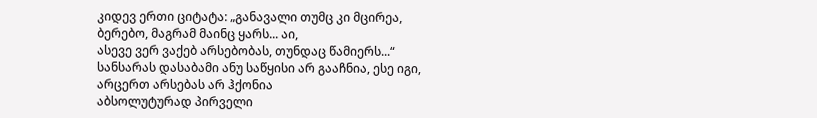კიდევ ერთი ციტატა: „განავალი თუმც კი მცირეა, ბერებო, მაგრამ მაინც ყარს... აი,
ასევე ვერ ვაქებ არსებობას, თუნდაც წამიერს...“
სანსარას დასაბამი ანუ საწყისი არ გააჩნია, ესე იგი, არცერთ არსებას არ ჰქონია
აბსოლუტურად პირველი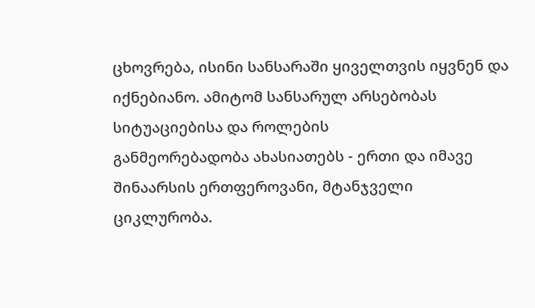ცხოვრება, ისინი სანსარაში ყიველთვის იყვნენ და
იქნებიანო. ამიტომ სანსარულ არსებობას სიტუაციებისა და როლების
განმეორებადობა ახასიათებს - ერთი და იმავე შინაარსის ერთფეროვანი, მტანჯველი
ციკლურობა.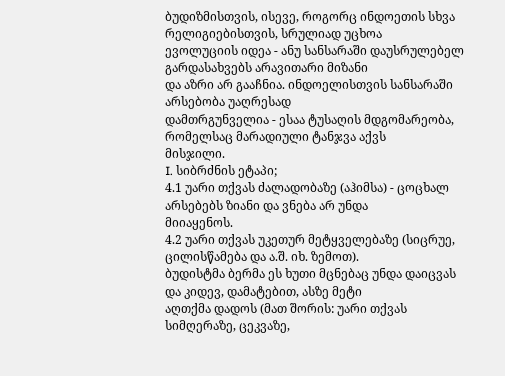ბუდიზმისთვის, ისევე, როგორც ინდოეთის სხვა რელიგიებისთვის, სრულიად უცხოა
ევოლუციის იდეა - ანუ სანსარაში დაუსრულებელ გარდასახვებს არავითარი მიზანი
და აზრი არ გააჩნია. ინდოელისთვის სანსარაში არსებობა უაღრესად
დამთრგუნველია - ესაა ტუსაღის მდგომარეობა, რომელსაც მარადიული ტანჯვა აქვს
მისჯილი.
I. სიბრძნის ეტაპი;
4.1 უარი თქვას ძალადობაზე (აჰიმსა) - ცოცხალ არსებებს ზიანი და ვნება არ უნდა
მიიაყენოს.
4.2 უარი თქვას უკეთურ მეტყველებაზე (სიცრუე, ცილისწამება და ა.შ. იხ. ზემოთ).
ბუდისტმა ბერმა ეს ხუთი მცნებაც უნდა დაიცვას და კიდევ, დამატებით, ასზე მეტი
აღთქმა დადოს (მათ შორის: უარი თქვას სიმღერაზე, ცეკვაზე,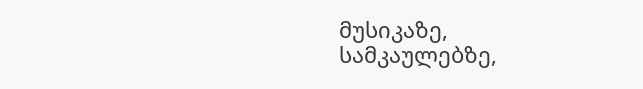მუსიკაზე,
სამკაულებზე,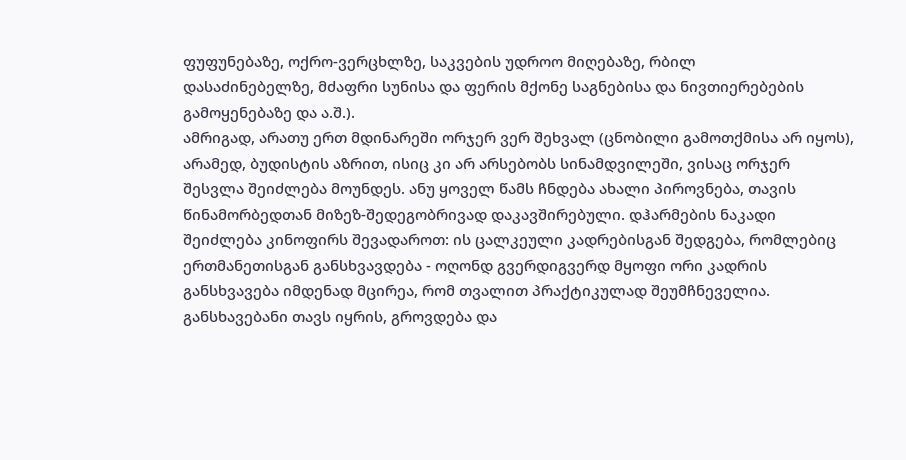ფუფუნებაზე, ოქრო-ვერცხლზე, საკვების უდროო მიღებაზე, რბილ
დასაძინებელზე, მძაფრი სუნისა და ფერის მქონე საგნებისა და ნივთიერებების
გამოყენებაზე და ა.შ.).
ამრიგად, არათუ ერთ მდინარეში ორჯერ ვერ შეხვალ (ცნობილი გამოთქმისა არ იყოს),
არამედ, ბუდისტის აზრით, ისიც კი არ არსებობს სინამდვილეში, ვისაც ორჯერ
შესვლა შეიძლება მოუნდეს. ანუ ყოველ წამს ჩნდება ახალი პიროვნება, თავის
წინამორბედთან მიზეზ-შედეგობრივად დაკავშირებული. დჰარმების ნაკადი
შეიძლება კინოფირს შევადაროთ: ის ცალკეული კადრებისგან შედგება, რომლებიც
ერთმანეთისგან განსხვავდება - ოღონდ გვერდიგვერდ მყოფი ორი კადრის
განსხვავება იმდენად მცირეა, რომ თვალით პრაქტიკულად შეუმჩნეველია.
განსხავებანი თავს იყრის, გროვდება და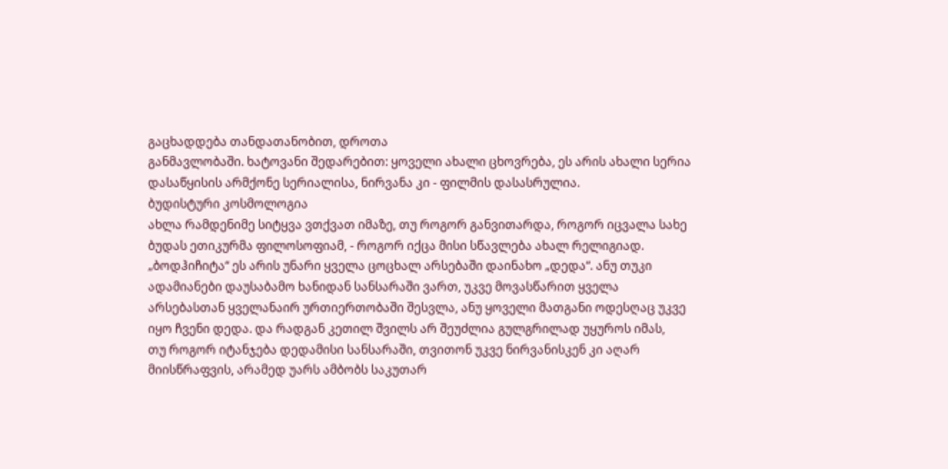გაცხადდება თანდათანობით, დროთა
განმავლობაში. ხატოვანი შედარებით: ყოველი ახალი ცხოვრება, ეს არის ახალი სერია
დასაწყისის არმქონე სერიალისა, ნირვანა კი - ფილმის დასასრულია.
ბუდისტური კოსმოლოგია
ახლა რამდენიმე სიტყვა ვთქვათ იმაზე, თუ როგორ განვითარდა, როგორ იცვალა სახე
ბუდას ეთიკურმა ფილოსოფიამ, - როგორ იქცა მისი სწავლება ახალ რელიგიად.
„ბოდჰიჩიტა“ ეს არის უნარი ყველა ცოცხალ არსებაში დაინახო „დედა“. ანუ თუკი
ადამიანები დაუსაბამო ხანიდან სანსარაში ვართ, უკვე მოვასწარით ყველა
არსებასთან ყველანაირ ურთიერთობაში შესვლა, ანუ ყოველი მათგანი ოდესღაც უკვე
იყო ჩვენი დედა. და რადგან კეთილ შვილს არ შეუძლია გულგრილად უყუროს იმას,
თუ როგორ იტანჯება დედამისი სანსარაში, თვითონ უკვე ნირვანისკენ კი აღარ
მიისწრაფვის, არამედ უარს ამბობს საკუთარ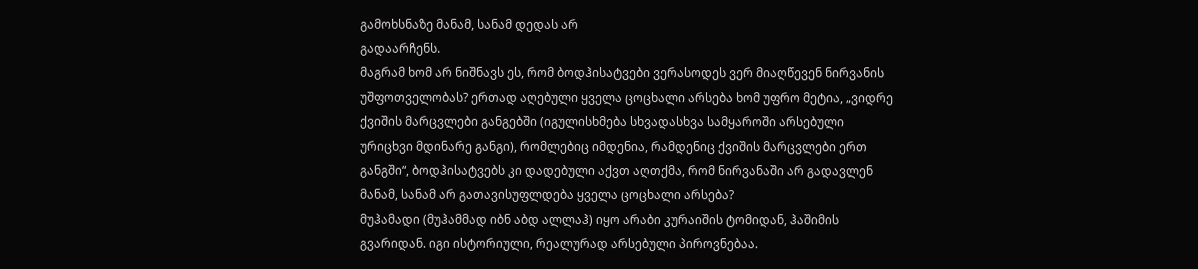გამოხსნაზე მანამ, სანამ დედას არ
გადაარჩენს.
მაგრამ ხომ არ ნიშნავს ეს, რომ ბოდჰისატვები ვერასოდეს ვერ მიაღწევენ ნირვანის
უშფოთველობას? ერთად აღებული ყველა ცოცხალი არსება ხომ უფრო მეტია, „ვიდრე
ქვიშის მარცვლები განგებში (იგულისხმება სხვადასხვა სამყაროში არსებული
ურიცხვი მდინარე განგი), რომლებიც იმდენია, რამდენიც ქვიშის მარცვლები ერთ
განგში“, ბოდჰისატვებს კი დადებული აქვთ აღთქმა, რომ ნირვანაში არ გადავლენ
მანამ, სანამ არ გათავისუფლდება ყველა ცოცხალი არსება?
მუჰამადი (მუჰამმად იბნ აბდ ალლაჰ) იყო არაბი კურაიშის ტომიდან, ჰაშიმის
გვარიდან. იგი ისტორიული, რეალურად არსებული პიროვნებაა.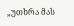„უთხრა მას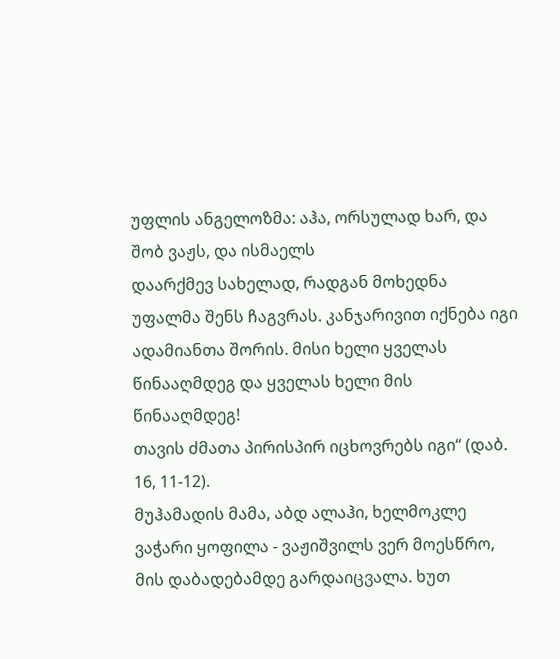უფლის ანგელოზმა: აჰა, ორსულად ხარ, და შობ ვაჟს, და ისმაელს
დაარქმევ სახელად, რადგან მოხედნა უფალმა შენს ჩაგვრას. კანჯარივით იქნება იგი
ადამიანთა შორის. მისი ხელი ყველას წინააღმდეგ და ყველას ხელი მის წინააღმდეგ!
თავის ძმათა პირისპირ იცხოვრებს იგი“ (დაბ. 16, 11-12).
მუჰამადის მამა, აბდ ალაჰი, ხელმოკლე ვაჭარი ყოფილა - ვაჟიშვილს ვერ მოესწრო,
მის დაბადებამდე გარდაიცვალა. ხუთ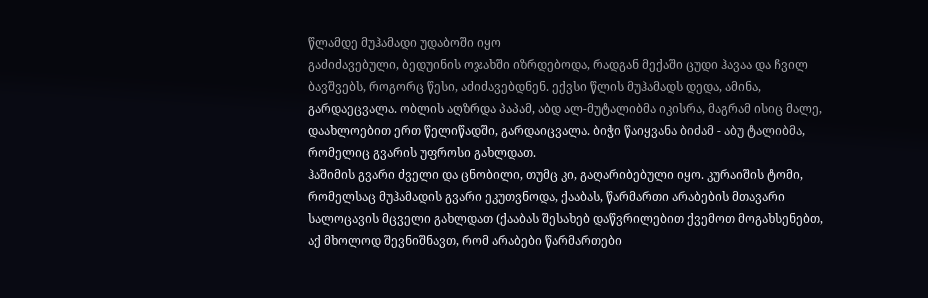წლამდე მუჰამადი უდაბოში იყო
გაძიძავებული, ბედუინის ოჯახში იზრდებოდა, რადგან მექაში ცუდი ჰავაა და ჩვილ
ბავშვებს, როგორც წესი, აძიძავებდნენ. ექვსი წლის მუჰამადს დედა, ამინა,
გარდაეცვალა. ობლის აღზრდა პაპამ, აბდ ალ-მუტალიბმა იკისრა, მაგრამ ისიც მალე,
დაახლოებით ერთ წელიწადში, გარდაიცვალა. ბიჭი წაიყვანა ბიძამ - აბუ ტალიბმა,
რომელიც გვარის უფროსი გახლდათ.
ჰაშიმის გვარი ძველი და ცნობილი, თუმც კი, გაღარიბებული იყო. კურაიშის ტომი,
რომელსაც მუჰამადის გვარი ეკუთვნოდა, ქააბას, წარმართი არაბების მთავარი
სალოცავის მცველი გახლდათ (ქააბას შესახებ დაწვრილებით ქვემოთ მოგახსენებთ,
აქ მხოლოდ შევნიშნავთ, რომ არაბები წარმართები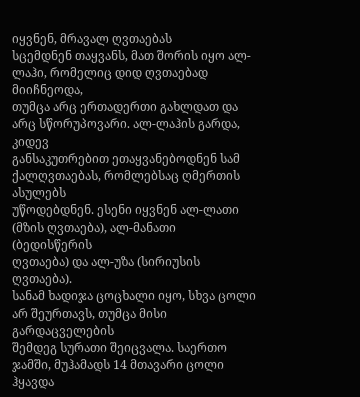იყვნენ, მრავალ ღვთაებას
სცემდნენ თაყვანს, მათ შორის იყო ალ-ლაჰი, რომელიც დიდ ღვთაებად მიიჩნეოდა,
თუმცა არც ერთადერთი გახლდათ და არც სწორუპოვარი. ალ-ლაჰის გარდა, კიდევ
განსაკუთრებით ეთაყვანებოდნენ სამ ქალღვთაებას, რომლებსაც ღმერთის ასულებს
უწოდებდნენ. ესენი იყვნენ ალ-ლათი (მზის ღვთაება), ალ-მანათი (ბედისწერის
ღვთაება) და ალ-უზა (სირიუსის ღვთაება).
სანამ ხადიჯა ცოცხალი იყო, სხვა ცოლი არ შეურთავს, თუმცა მისი გარდაცველების
შემდეგ სურათი შეიცვალა. საერთო ჯამში, მუჰამადს 14 მთავარი ცოლი ჰყავდა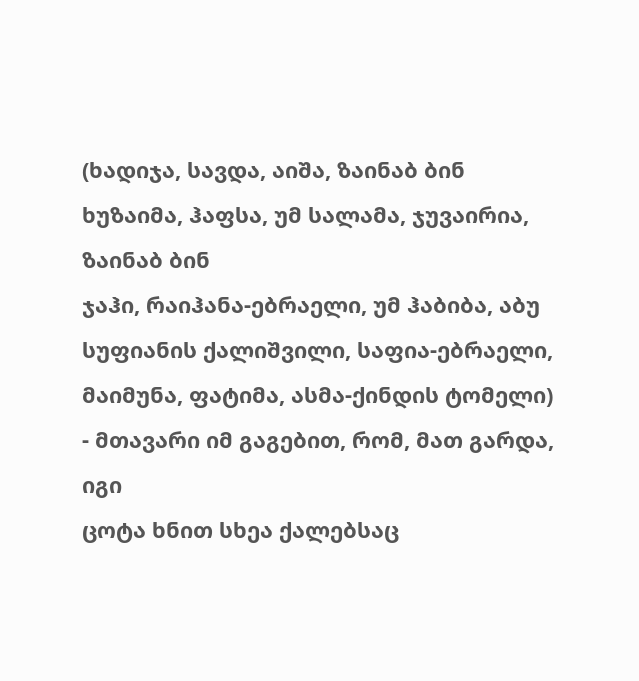(ხადიჯა, სავდა, აიშა, ზაინაბ ბინ ხუზაიმა, ჰაფსა, უმ სალამა, ჯუვაირია, ზაინაბ ბინ
ჯაჰი, რაიჰანა-ებრაელი, უმ ჰაბიბა, აბუ სუფიანის ქალიშვილი, საფია-ებრაელი,
მაიმუნა, ფატიმა, ასმა-ქინდის ტომელი) - მთავარი იმ გაგებით, რომ, მათ გარდა, იგი
ცოტა ხნით სხეა ქალებსაც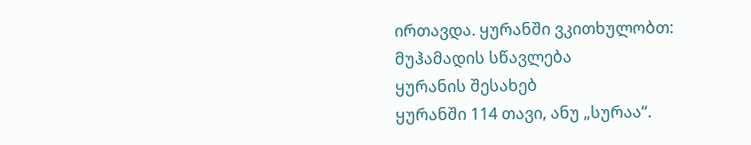ირთავდა. ყურანში ვკითხულობთ:
მუჰამადის სწავლება
ყურანის შესახებ
ყურანში 114 თავი, ანუ „სურაა“.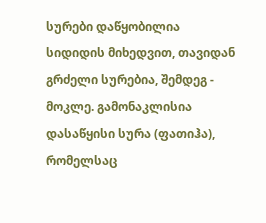სურები დაწყობილია სიდიდის მიხედვით, თავიდან
გრძელი სურებია, შემდეგ - მოკლე. გამონაკლისია დასაწყისი სურა (ფათიჰა),
რომელსაც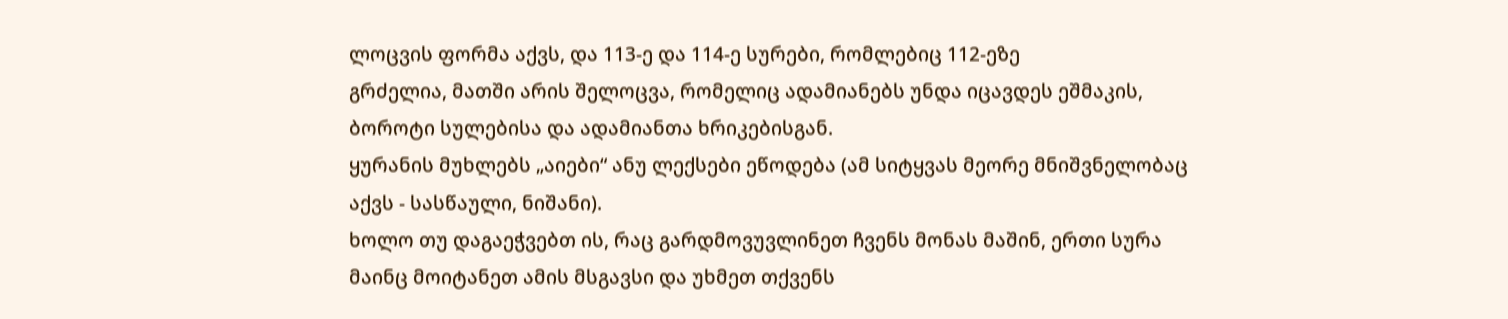ლოცვის ფორმა აქვს, და 113-ე და 114-ე სურები, რომლებიც 112-ეზე
გრძელია, მათში არის შელოცვა, რომელიც ადამიანებს უნდა იცავდეს ეშმაკის,
ბოროტი სულებისა და ადამიანთა ხრიკებისგან.
ყურანის მუხლებს „აიები“ ანუ ლექსები ეწოდება (ამ სიტყვას მეორე მნიშვნელობაც
აქვს - სასწაული, ნიშანი).
ხოლო თუ დაგაეჭვებთ ის, რაც გარდმოვუვლინეთ ჩვენს მონას მაშინ, ერთი სურა
მაინც მოიტანეთ ამის მსგავსი და უხმეთ თქვენს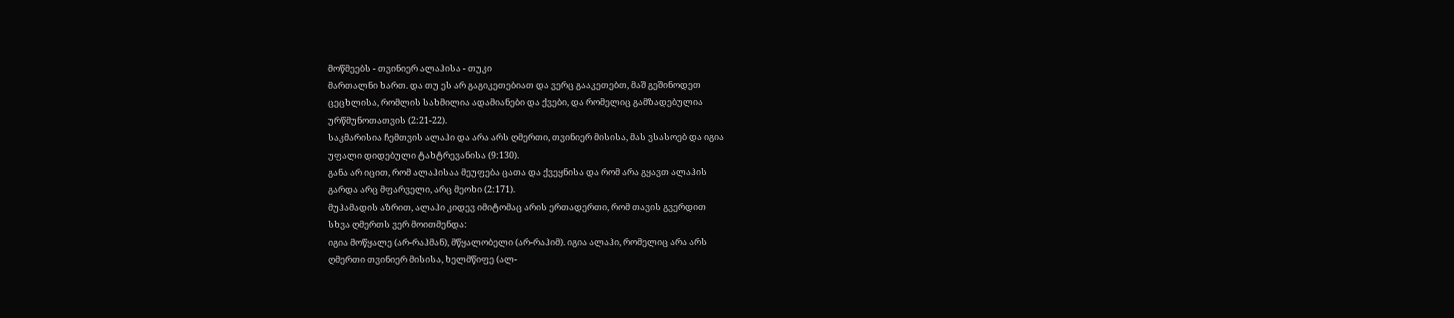მოწმეებს - თვინიერ ალაჰისა - თუკი
მართალნი ხართ. და თუ ეს არ გაგიკეთებიათ და ვერც გააკეთებთ, მაშ გეშინოდეთ
ცეცხლისა, რომლის სახმილია ადამიანები და ქვები, და რომელიც გამზადებულია
ურწმუნოთათვის (2:21-22).
საკმარისია ჩემთვის ალაჰი და არა არს ღმერთი, თვინიერ მისისა, მას ვსასოებ და იგია
უფალი დიდებული ტახტრევანისა (9:130).
განა არ იცით, რომ ალაჰისაა მეუფება ცათა და ქვეყნისა და რომ არა გყავთ ალაჰის
გარდა არც მფარველი, არც მეოხი (2:171).
მუჰამადის აზრით, ალაჰი კიდევ იმიტომაც არის ერთადერთი, რომ თავის გვერდით
სხვა ღმერთს ვერ მოითმენდა:
იგია მოწყალე (არ-რაჰმან), მწყალობელი (არ-რაჰიმ). იგია ალაჰი, რომელიც არა არს
ღმერთი თვინიერ მისისა, ხელმწიფე (ალ-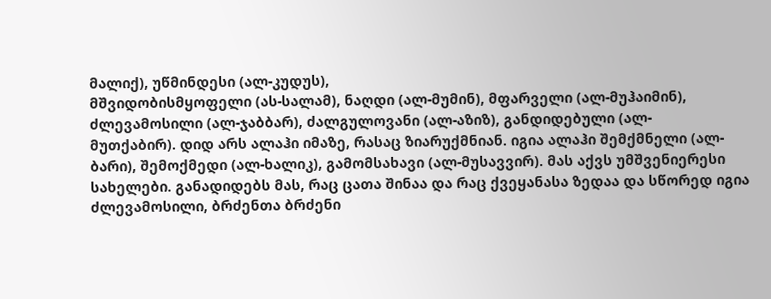მალიქ), უწმინდესი (ალ-კუდუს),
მშვიდობისმყოფელი (ას-სალამ), ნაღდი (ალ-მუმინ), მფარველი (ალ-მუჰაიმინ),
ძლევამოსილი (ალ-ჯაბბარ), ძალგულოვანი (ალ-აზიზ), განდიდებული (ალ-
მუთქაბირ). დიდ არს ალაჰი იმაზე, რასაც ზიარუქმნიან. იგია ალაჰი შემქმნელი (ალ-
ბარი), შემოქმედი (ალ-ხალიკ), გამომსახავი (ალ-მუსავვირ). მას აქვს უმშვენიერესი
სახელები. განადიდებს მას, რაც ცათა შინაა და რაც ქვეყანასა ზედაა და სწორედ იგია
ძლევამოსილი, ბრძენთა ბრძენი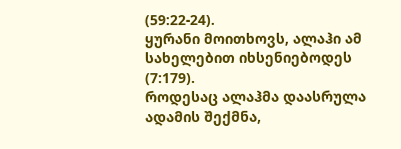(59:22-24).
ყურანი მოითხოვს, ალაჰი ამ სახელებით იხსენიებოდეს (7:179).
როდესაც ალაჰმა დაასრულა ადამის შექმნა,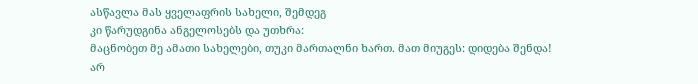ასწავლა მას ყველაფრის სახელი, შემდეგ
კი წარუდგინა ანგელოსებს და უთხრა:
მაცნობეთ მე ამათი სახელები, თუკი მართალნი ხართ. მათ მიუგეს: დიდება შენდა! არ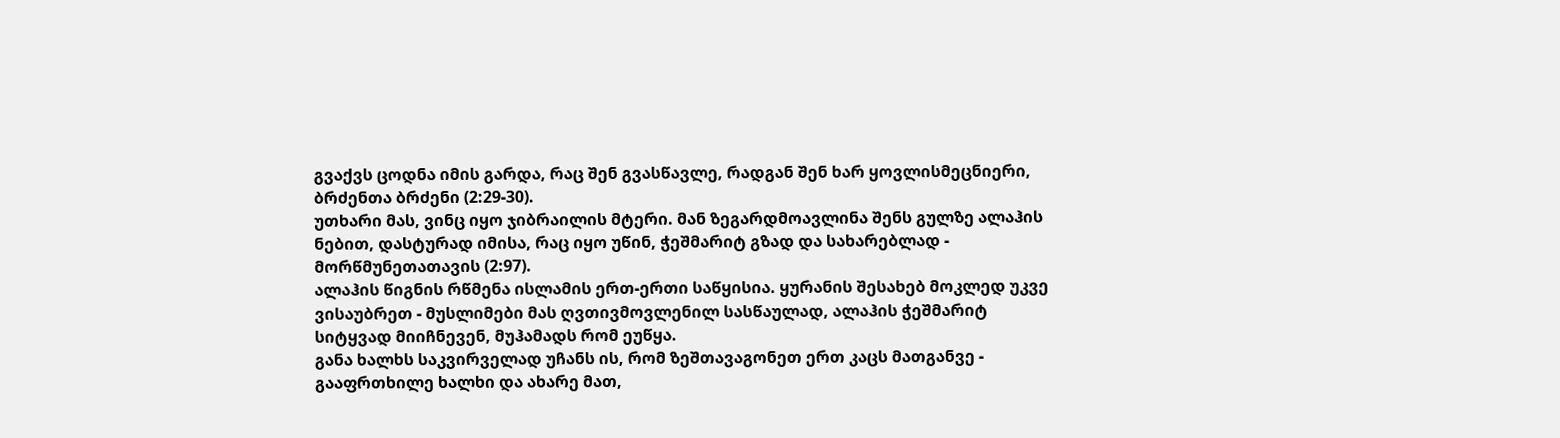გვაქვს ცოდნა იმის გარდა, რაც შენ გვასწავლე, რადგან შენ ხარ ყოვლისმეცნიერი,
ბრძენთა ბრძენი (2:29-30).
უთხარი მას, ვინც იყო ჯიბრაილის მტერი. მან ზეგარდმოავლინა შენს გულზე ალაჰის
ნებით, დასტურად იმისა, რაც იყო უწინ, ჭეშმარიტ გზად და სახარებლად -
მორწმუნეთათავის (2:97).
ალაჰის წიგნის რწმენა ისლამის ერთ-ერთი საწყისია. ყურანის შესახებ მოკლედ უკვე
ვისაუბრეთ - მუსლიმები მას ღვთივმოვლენილ სასწაულად, ალაჰის ჭეშმარიტ
სიტყვად მიიჩნევენ, მუჰამადს რომ ეუწყა.
განა ხალხს საკვირველად უჩანს ის, რომ ზეშთავაგონეთ ერთ კაცს მათგანვე -
გააფრთხილე ხალხი და ახარე მათ,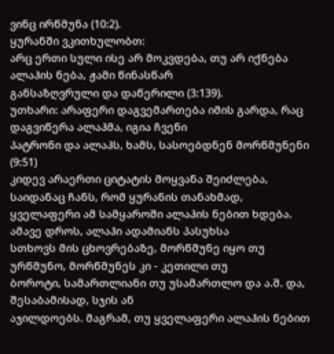ვინც ირწმუნა (10:2).
ყურანში ვკითხულობთ:
არც ერთი სული ისე არ მოკვდება, თუ არ იქნება ალაჰის ნება, ჟამი წინასწარ
განსაზღვრული და დაწერილი (3:139).
უთხარი: არაფერი დაგვემართება იმის გარდა, რაც დაგვიწერა ალაჰმა, იგია ჩვენი
პატრონი და ალაჰს, ხამს, სასოებდნენ მორწმუნენი (9:51)
კიდევ არაერთი ციტატის მოყვანა შეიძლება, საიდანაც ჩანს, რომ ყურანის თანახმად,
ყველაფერი ამ სამყაროში ალაჰის ნებით ხდება. ამავე დროს, ალაჰი ადამიანს პასუხსა
სთხოვს მის ცხოვრებაზე, მორწმუნე იყო თუ ურწმუნო, მორწმუნეს კი - კეთილი თუ
ბოროტი, სამართლიანი თუ უსამართლო და ა.შ. და, შესაბამისად, სჯის ან
აჯილდოებს. მაგრამ, თუ ყველაფერი ალაჰის ნებით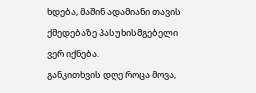ხდება, მაშინ ადამიანი თავის
ქმედებაზე პასუხისმგებელი ვერ იქნება.
განკითხვის დღე როცა მოვა,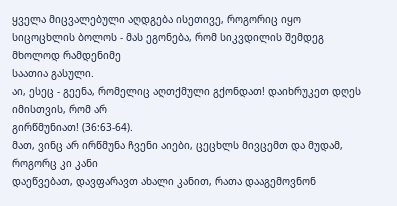ყველა მიცვალებული აღდგება ისეთივე, როგორიც იყო
სიცოცხლის ბოლოს - მას ეგონება, რომ სიკვდილის შემდეგ მხოლოდ რამდენიმე
საათია გასული.
აი, ესეც - გეენა, რომელიც აღთქმული გქონდათ! დაიხრუკეთ დღეს იმისთვის, რომ არ
გირწმუნიათ! (36:63-64).
მათ, ვინც არ ირწმუნა ჩვენი აიები, ცეცხლს მივცემთ და მუდამ, როგორც კი კანი
დაეწვებათ, დავფარავთ ახალი კანით, რათა დააგემოვნონ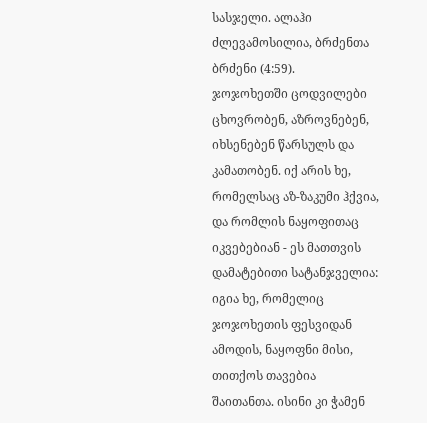სასჯელი. ალაჰი
ძლევამოსილია, ბრძენთა ბრძენი (4:59).
ჯოჯოხეთში ცოდვილები ცხოვრობენ, აზროვნებენ, იხსენებენ წარსულს და
კამათობენ. იქ არის ხე, რომელსაც აზ-ზაკუმი ჰქვია, და რომლის ნაყოფითაც
იკვებებიან - ეს მათთვის დამატებითი სატანჯველია:
იგია ხე, რომელიც ჯოჯოხეთის ფესვიდან ამოდის, ნაყოფნი მისი, თითქოს თავებია
შაითანთა. ისინი კი ჭამენ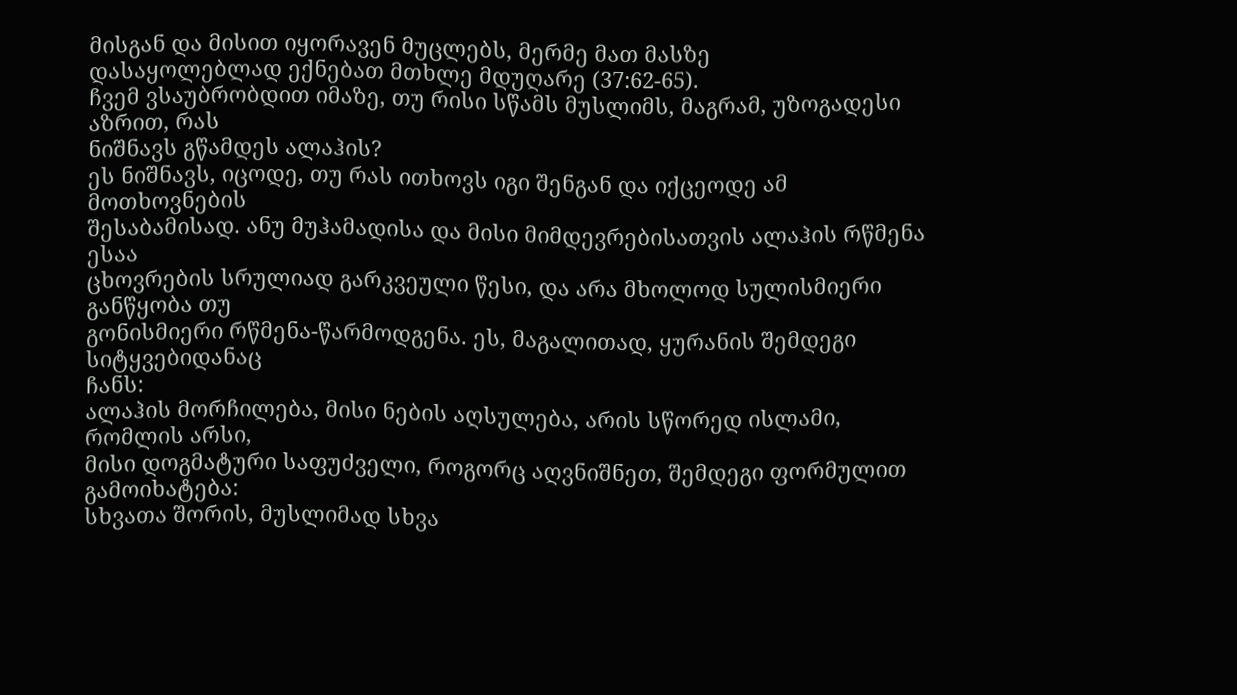მისგან და მისით იყორავენ მუცლებს, მერმე მათ მასზე
დასაყოლებლად ექნებათ მთხლე მდუღარე (37:62-65).
ჩვემ ვსაუბრობდით იმაზე, თუ რისი სწამს მუსლიმს, მაგრამ, უზოგადესი აზრით, რას
ნიშნავს გწამდეს ალაჰის?
ეს ნიშნავს, იცოდე, თუ რას ითხოვს იგი შენგან და იქცეოდე ამ მოთხოვნების
შესაბამისად. ანუ მუჰამადისა და მისი მიმდევრებისათვის ალაჰის რწმენა ესაა
ცხოვრების სრულიად გარკვეული წესი, და არა მხოლოდ სულისმიერი განწყობა თუ
გონისმიერი რწმენა-წარმოდგენა. ეს, მაგალითად, ყურანის შემდეგი სიტყვებიდანაც
ჩანს:
ალაჰის მორჩილება, მისი ნების აღსულება, არის სწორედ ისლამი, რომლის არსი,
მისი დოგმატური საფუძველი, როგორც აღვნიშნეთ, შემდეგი ფორმულით
გამოიხატება:
სხვათა შორის, მუსლიმად სხვა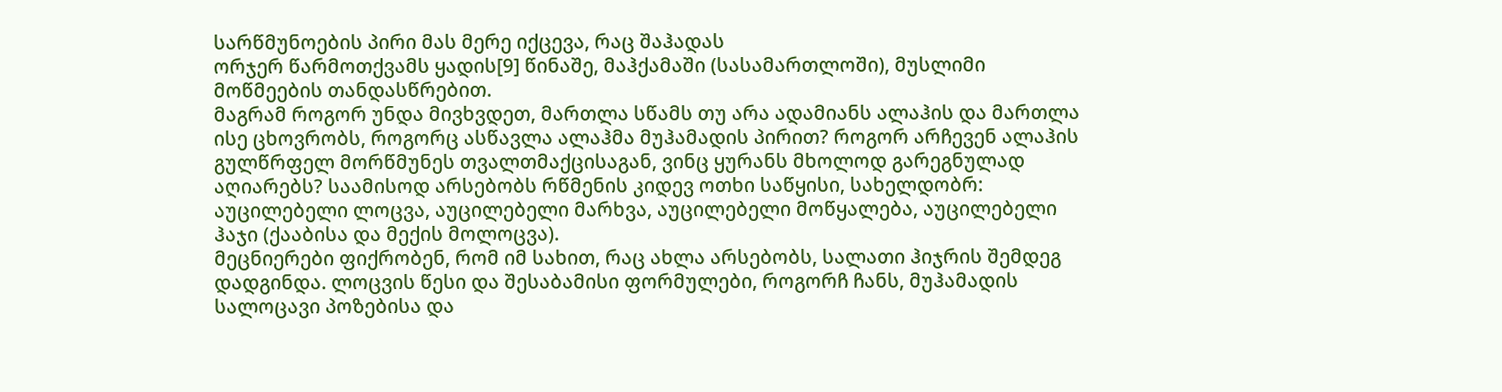სარწმუნოების პირი მას მერე იქცევა, რაც შაჰადას
ორჯერ წარმოთქვამს ყადის[9] წინაშე, მაჰქამაში (სასამართლოში), მუსლიმი
მოწმეების თანდასწრებით.
მაგრამ როგორ უნდა მივხვდეთ, მართლა სწამს თუ არა ადამიანს ალაჰის და მართლა
ისე ცხოვრობს, როგორც ასწავლა ალაჰმა მუჰამადის პირით? როგორ არჩევენ ალაჰის
გულწრფელ მორწმუნეს თვალთმაქცისაგან, ვინც ყურანს მხოლოდ გარეგნულად
აღიარებს? საამისოდ არსებობს რწმენის კიდევ ოთხი საწყისი, სახელდობრ:
აუცილებელი ლოცვა, აუცილებელი მარხვა, აუცილებელი მოწყალება, აუცილებელი
ჰაჯი (ქააბისა და მექის მოლოცვა).
მეცნიერები ფიქრობენ, რომ იმ სახით, რაც ახლა არსებობს, სალათი ჰიჯრის შემდეგ
დადგინდა. ლოცვის წესი და შესაბამისი ფორმულები, როგორჩ ჩანს, მუჰამადის
სალოცავი პოზებისა და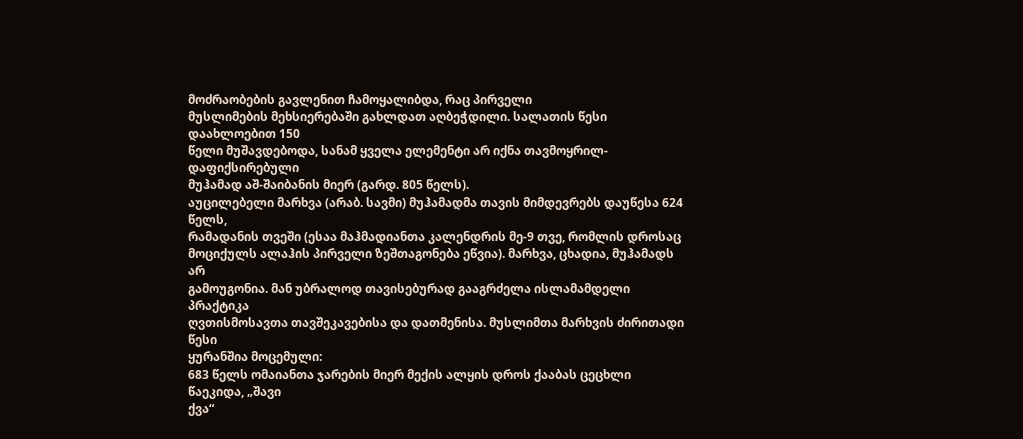მოძრაობების გავლენით ჩამოყალიბდა, რაც პირველი
მუსლიმების მეხსიერებაში გახლდათ აღბეჭდილი. სალათის წესი დაახლოებით 150
წელი მუშავდებოდა, სანამ ყველა ელემენტი არ იქნა თავმოყრილ-დაფიქსირებული
მუჰამად აშ-შაიბანის მიერ (გარდ. 805 წელს).
აუცილებელი მარხვა (არაბ. სავმი) მუჰამადმა თავის მიმდევრებს დაუწესა 624 წელს,
რამადანის თვეში (ესაა მაჰმადიანთა კალენდრის მე-9 თვე, რომლის დროსაც
მოციქულს ალაჰის პირველი ზეშთაგონება ეწვია). მარხვა, ცხადია, მუჰამადს არ
გამოუგონია. მან უბრალოდ თავისებურად გააგრძელა ისლამამდელი პრაქტიკა
ღვთისმოსავთა თავშეკავებისა და დათმენისა. მუსლიმთა მარხვის ძირითადი წესი
ყურანშია მოცემული:
683 წელს ომაიანთა ჯარების მიერ მექის ალყის დროს ქააბას ცეცხლი წაეკიდა, „შავი
ქვა“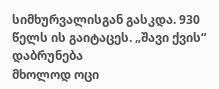სიმხურვალისგან გასკდა. 930 წელს ის გაიტაცეს. „შავი ქვის“ დაბრუნება
მხოლოდ ოცი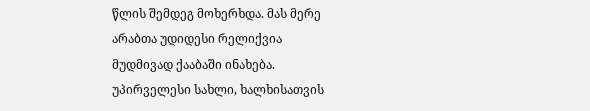წლის შემდეგ მოხერხდა. მას მერე არაბთა უდიდესი რელიქვია
მუდმივად ქააბაში ინახება.
უპირველესი სახლი, ხალხისათვის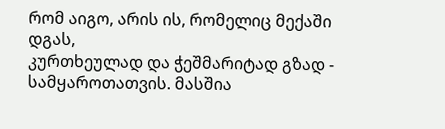რომ აიგო, არის ის, რომელიც მექაში დგას,
კურთხეულად და ჭეშმარიტად გზად - სამყაროთათვის. მასშია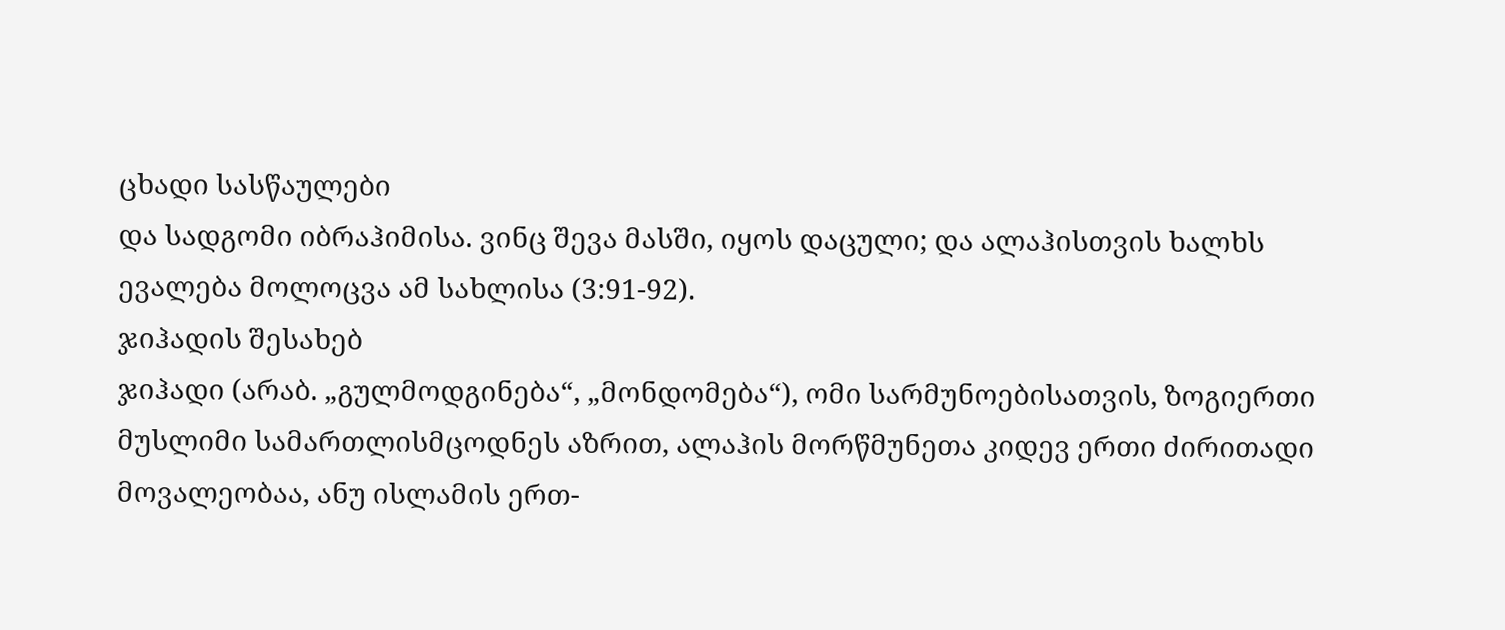ცხადი სასწაულები
და სადგომი იბრაჰიმისა. ვინც შევა მასში, იყოს დაცული; და ალაჰისთვის ხალხს
ევალება მოლოცვა ამ სახლისა (3:91-92).
ჯიჰადის შესახებ
ჯიჰადი (არაბ. „გულმოდგინება“, „მონდომება“), ომი სარმუნოებისათვის, ზოგიერთი
მუსლიმი სამართლისმცოდნეს აზრით, ალაჰის მორწმუნეთა კიდევ ერთი ძირითადი
მოვალეობაა, ანუ ისლამის ერთ-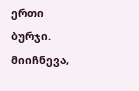ერთი ბურჯი.
მიიჩნევა,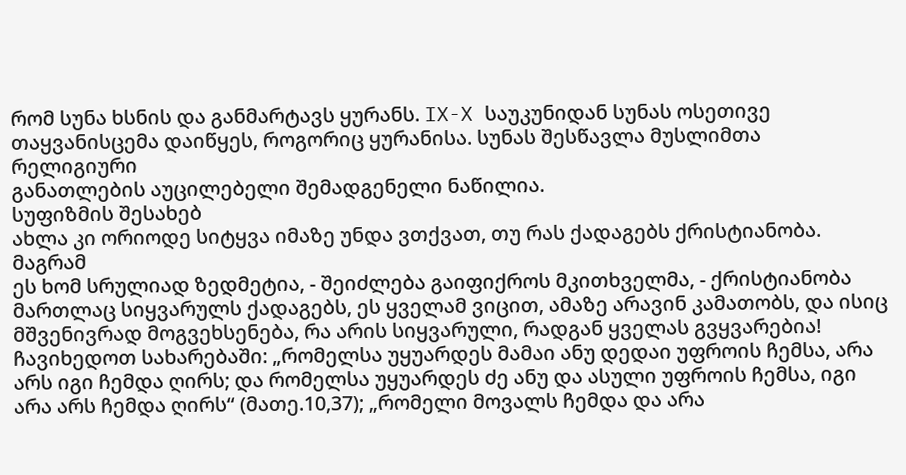რომ სუნა ხსნის და განმარტავს ყურანს. IX-X საუკუნიდან სუნას ოსეთივე
თაყვანისცემა დაიწყეს, როგორიც ყურანისა. სუნას შესწავლა მუსლიმთა რელიგიური
განათლების აუცილებელი შემადგენელი ნაწილია.
სუფიზმის შესახებ
ახლა კი ორიოდე სიტყვა იმაზე უნდა ვთქვათ, თუ რას ქადაგებს ქრისტიანობა. მაგრამ
ეს ხომ სრულიად ზედმეტია, - შეიძლება გაიფიქროს მკითხველმა, - ქრისტიანობა
მართლაც სიყვარულს ქადაგებს, ეს ყველამ ვიცით, ამაზე არავინ კამათობს, და ისიც
მშვენივრად მოგვეხსენება, რა არის სიყვარული, რადგან ყველას გვყვარებია!
ჩავიხედოთ სახარებაში: „რომელსა უყუარდეს მამაი ანუ დედაი უფროის ჩემსა, არა
არს იგი ჩემდა ღირს; და რომელსა უყუარდეს ძე ანუ და ასული უფროის ჩემსა, იგი
არა არს ჩემდა ღირს“ (მათე.10,37); „რომელი მოვალს ჩემდა და არა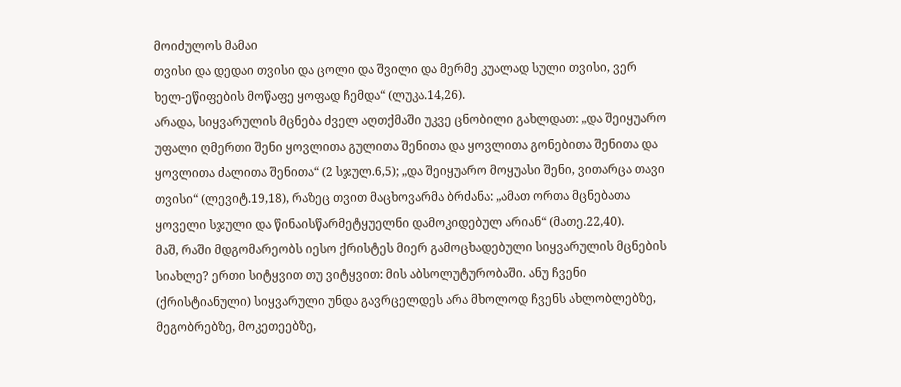მოიძულოს მამაი
თვისი და დედაი თვისი და ცოლი და შვილი და მერმე კუალად სული თვისი, ვერ
ხელ-ეწიფების მოწაფე ყოფად ჩემდა“ (ლუკა.14,26).
არადა, სიყვარულის მცნება ძველ აღთქმაში უკვე ცნობილი გახლდათ: „და შეიყუარო
უფალი ღმერთი შენი ყოვლითა გულითა შენითა და ყოვლითა გონებითა შენითა და
ყოვლითა ძალითა შენითა“ (2 სჯულ.6,5); „და შეიყუარო მოყუასი შენი, ვითარცა თავი
თვისი“ (ლევიტ.19,18), რაზეც თვით მაცხოვარმა ბრძანა: „ამათ ორთა მცნებათა
ყოველი სჯული და წინაისწარმეტყუელნი დამოკიდებულ არიან“ (მათე.22,40).
მაშ, რაში მდგომარეობს იესო ქრისტეს მიერ გამოცხადებული სიყვარულის მცნების
სიახლე? ერთი სიტყვით თუ ვიტყვით: მის აბსოლუტურობაში. ანუ ჩვენი
(ქრისტიანული) სიყვარული უნდა გავრცელდეს არა მხოლოდ ჩვენს ახლობლებზე,
მეგობრებზე, მოკეთეებზე,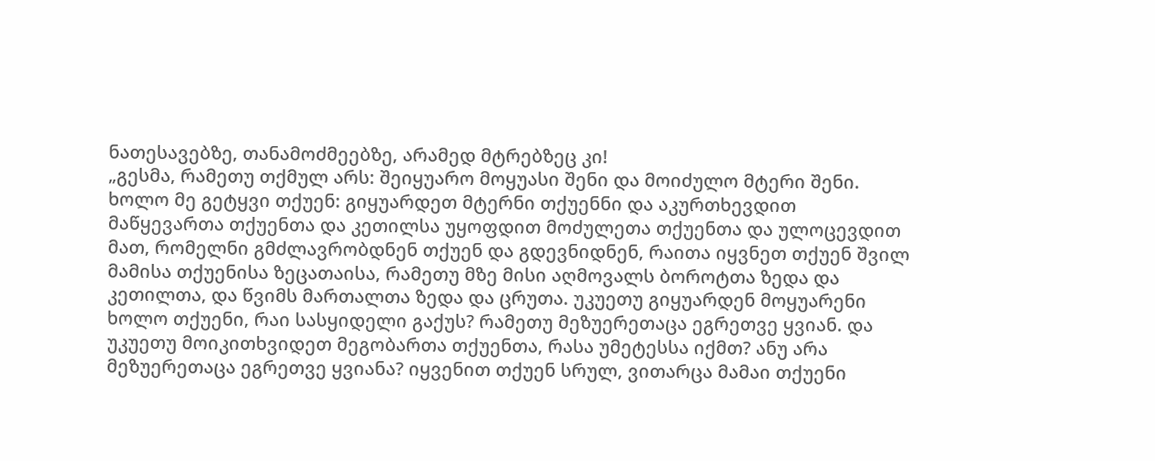ნათესავებზე, თანამოძმეებზე, არამედ მტრებზეც კი!
„გესმა, რამეთუ თქმულ არს: შეიყუარო მოყუასი შენი და მოიძულო მტერი შენი.
ხოლო მე გეტყვი თქუენ: გიყუარდეთ მტერნი თქუენნი და აკურთხევდით
მაწყევართა თქუენთა და კეთილსა უყოფდით მოძულეთა თქუენთა და ულოცევდით
მათ, რომელნი გმძლავრობდნენ თქუენ და გდევნიდნენ, რაითა იყვნეთ თქუენ შვილ
მამისა თქუენისა ზეცათაისა, რამეთუ მზე მისი აღმოვალს ბოროტთა ზედა და
კეთილთა, და წვიმს მართალთა ზედა და ცრუთა. უკუეთუ გიყუარდენ მოყუარენი
ხოლო თქუენი, რაი სასყიდელი გაქუს? რამეთუ მეზუერეთაცა ეგრეთვე ყვიან. და
უკუეთუ მოიკითხვიდეთ მეგობართა თქუენთა, რასა უმეტესსა იქმთ? ანუ არა
მეზუერეთაცა ეგრეთვე ყვიანა? იყვენით თქუენ სრულ, ვითარცა მამაი თქუენი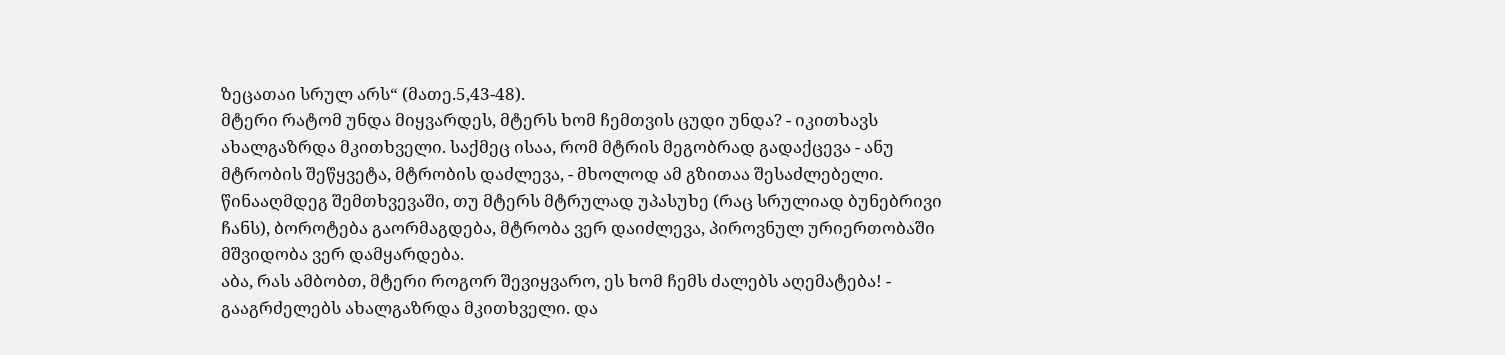ზეცათაი სრულ არს“ (მათე.5,43-48).
მტერი რატომ უნდა მიყვარდეს, მტერს ხომ ჩემთვის ცუდი უნდა? - იკითხავს
ახალგაზრდა მკითხველი. საქმეც ისაა, რომ მტრის მეგობრად გადაქცევა - ანუ
მტრობის შეწყვეტა, მტრობის დაძლევა, - მხოლოდ ამ გზითაა შესაძლებელი.
წინააღმდეგ შემთხვევაში, თუ მტერს მტრულად უპასუხე (რაც სრულიად ბუნებრივი
ჩანს), ბოროტება გაორმაგდება, მტრობა ვერ დაიძლევა, პიროვნულ ურიერთობაში
მშვიდობა ვერ დამყარდება.
აბა, რას ამბობთ, მტერი როგორ შევიყვარო, ეს ხომ ჩემს ძალებს აღემატება! -
გააგრძელებს ახალგაზრდა მკითხველი. და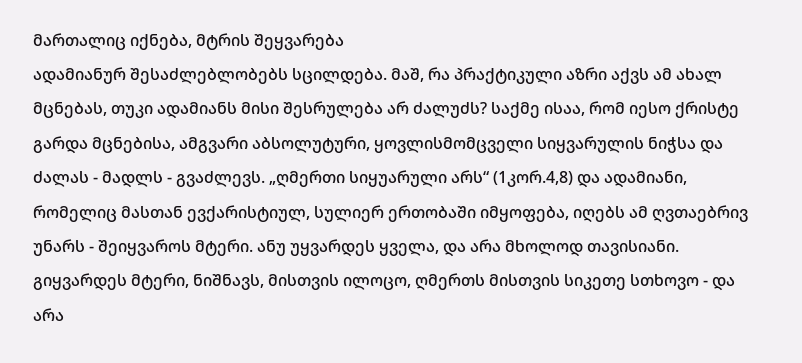მართალიც იქნება, მტრის შეყვარება
ადამიანურ შესაძლებლობებს სცილდება. მაშ, რა პრაქტიკული აზრი აქვს ამ ახალ
მცნებას, თუკი ადამიანს მისი შესრულება არ ძალუძს? საქმე ისაა, რომ იესო ქრისტე
გარდა მცნებისა, ამგვარი აბსოლუტური, ყოვლისმომცველი სიყვარულის ნიჭსა და
ძალას - მადლს - გვაძლევს. „ღმერთი სიყუარული არს“ (1კორ.4,8) და ადამიანი,
რომელიც მასთან ევქარისტიულ, სულიერ ერთობაში იმყოფება, იღებს ამ ღვთაებრივ
უნარს - შეიყვაროს მტერი. ანუ უყვარდეს ყველა, და არა მხოლოდ თავისიანი.
გიყვარდეს მტერი, ნიშნავს, მისთვის ილოცო, ღმერთს მისთვის სიკეთე სთხოვო - და
არა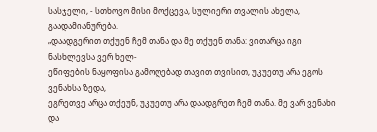სასჯელი, - სთხოვო მისი მოქცევა, სულიერი თვალის ახელა, გაადამიანურება.
„დაადგერით თქუენ ჩემ თანა და მე თქუენ თანა: ვითარცა იგი ნასხლევსა ვერ ხელ-
ეწიფების ნაყოფისა გამოღებად თავით თვისით, უკუეთუ არა ეგოს ვენახსა ზედა,
ეგრეთვე არცა თქეუნ, უკუეთუ არა დაადგრეთ ჩემ თანა. მე ვარ ვენახი და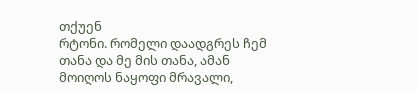თქუენ
რტონი. რომელი დაადგრეს ჩემ თანა და მე მის თანა, ამან მოიღოს ნაყოფი მრავალი,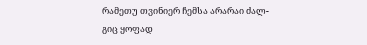რამეთუ თვინიერ ჩემსა არარაი ძალ-გიც ყოფად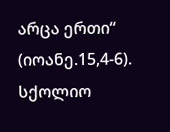არცა ერთი“ (იოანე.15,4-6).
სქოლიო